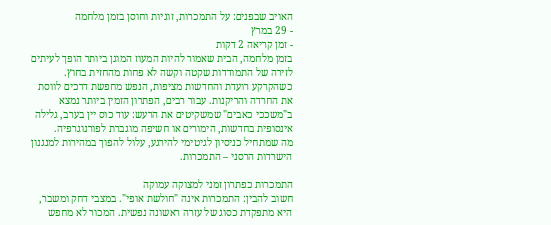האויב שבפנים: על התמכרות, זוגיות וחוסן בזמן מלחמה
- 29 במרץ
- זמן קריאה 2 דקות
בזמן מלחמה, הבית שאמור להיות המעוז המוגן ביותר הופך לעיתים לזירה של התמודדות שקטה וקשה לא פחות מהחזית בחוץ. כשהקרקע רועדת והחדשות מציפות, הנפש מחפשת דרכים לווסת את החרדה והריקנות. עבור רבים, הפתרון הזמין ביותר נמצא ב"משככי כאבים" שמשקיטים את הרעש: עוד כוס יין בערב, גלילה אינסופית בחדשות, הימורים או חשיפה מוגברת לפורנוגרפיה.
מה שמתחיל כניסיון לגיטימי להירגע, עלול להפוך במהירות למנגנון הישרדות הרסני – התמכרות.

התמכרות כפתרון זמני למצוקה עמוקה
חשוב להבין: התמכרות אינה "חולשת אופי". במצבי דחק ומשבר, היא מתפקדת כסוג של עזרה ראשונה נפשית. המכור לא מחפש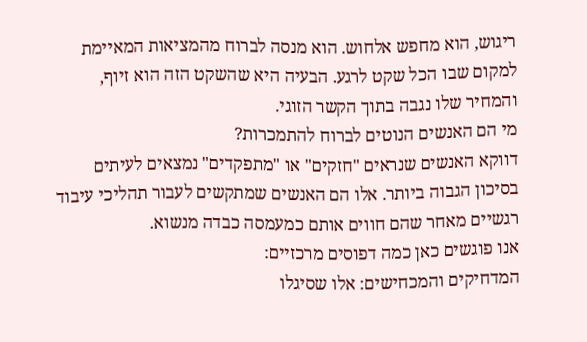ריגוש, הוא מחפש אלחוש. הוא מנסה לברוח מהמציאות המאיימת למקום שבו הכל שקט לרגע. הבעיה היא שהשקט הזה הוא זיוף, והמחיר שלו נגבה בתוך הקשר הזוגי.
מי הם האנשים הנוטים לברוח להתמכרות?
דווקא האנשים שנראים "חזקים" או "מתפקדים" נמצאים לעיתים בסיכון הגבוה ביותר. אלו הם האנשים שמתקשים לעבור תהליכי עיבוד רגשיים מאחר שהם חווים אותם כמעמסה כבדה מנשוא.
אנו פוגשים כאן כמה דפוסים מרכזיים:
המדחיקים והמכחישים: אלו שסיגלו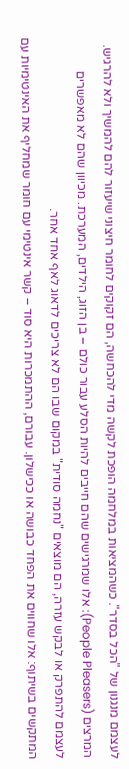לעצמם מנגנון של "הכל בסדר". כשהמציאות במלחמה הופכת לקשה מדי להכחשה, הם זקוקים לחומר חיצוני שיעזור להם להמשיך ולא להרגיש.
המרצים (People Pleasers): אלו שמרגישים שהם חייבים להיות הסלע עבור כולם – בן הזוג, הילדים, המערכת. מכיוון שהם לא מאפשרים לעצמם להתפרק או לבקש עזרה, הם מוצאים "נחמה סודית" במקום שבו הם לא צריכים לדאוג לאף אחד אחר.
המתקשים בשיתוף: אלו שחווים את הפחד כבושה או ככישלון. עבורם, ההתמכרות היא סוד – קשר אינטימי עם חומר שמחליף את האינטימיות עם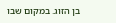בן הזוג. במקום שבו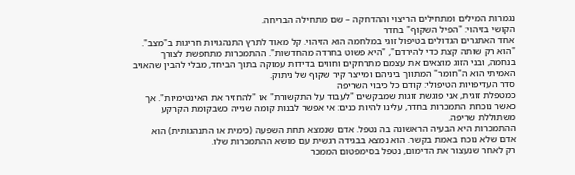נגמרות המילים ומתחילים הריצוי וההדחקה – שם מתחילה הבריחה.
הקושי בזיהוי: "הפיל השקוף" בחדר
אחד האתגרים הגדולים בטיפול זוגי במלחמה הוא הזיהוי. קל מאוד לתרץ התנהגויות חריגות ב"מצב". "הוא רק שותה קצת כדי להירדם", "היא פשוט בחרדה מהחדשות". ההתמכרות מתחפשת לצורך בנחמה, ובני הזוג מוצאים את עצמם מתרחקים וחווים בדידות עמוקה בתוך הביחד, מבלי להבין שהאויב האמיתי הוא ה"חומר" המתווך ביניהם ומייצר קיר שקוף של ניתוק.
סדר העדיפויות הטיפולי: קודם כל כיבוי השריפה
כמטפלת זוגית, אני פוגשת זוגות שמבקשים "לעבוד על התקשורת" או "להחזיר את האינטימיות". אך כאשר נוכחת התמכרות בחדר, עלינו להיות כנים: אי אפשר לבנות קומה שנייה כשבקומת הקרקע משתוללת שריפה.
ההתמכרות היא הבעיה הראשונה בה נטפל. אדם שנמצא תחת השפעה (כימית או התנהגותית) הוא אדם שלא נוכח באמת בקשר. הוא נמצא בבגידה רגשית עם מושא ההתמכרות שלו.
רק לאחר שנעצור את הדימום, נטפל בסימפטום הממכר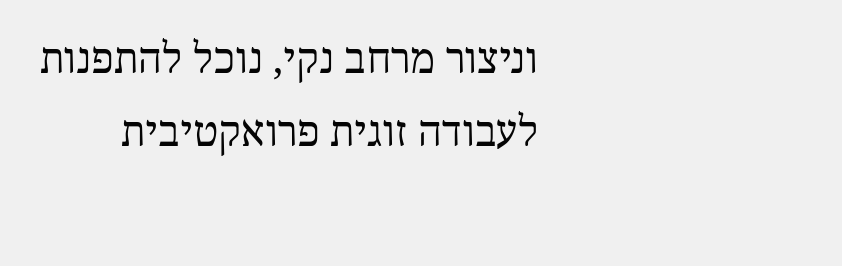וניצור מרחב נקי, נוכל להתפנות לעבודה זוגית פרואקטיבית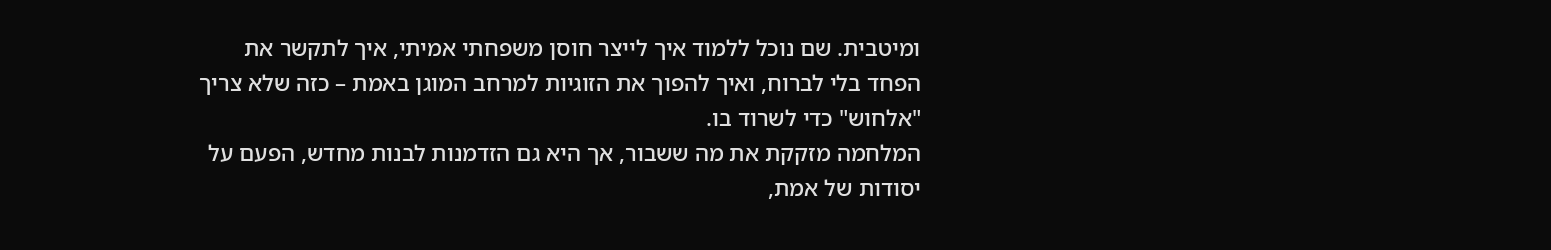ומיטבית. שם נוכל ללמוד איך לייצר חוסן משפחתי אמיתי, איך לתקשר את הפחד בלי לברוח, ואיך להפוך את הזוגיות למרחב המוגן באמת – כזה שלא צריך "אלחוש" כדי לשרוד בו.
המלחמה מזקקת את מה ששבור, אך היא גם הזדמנות לבנות מחדש, הפעם על יסודות של אמת,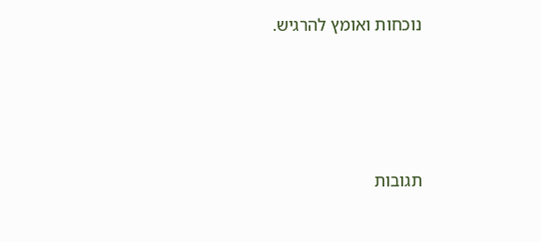נוכחות ואומץ להרגיש.





תגובות